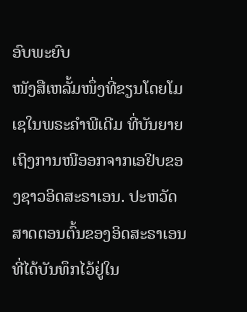ອົບພະຍົບ
ໜັງສືເຫລັ້ມໜຶ່ງທີ່ຂຽນໂດຍໂມເຊໃນພຣະຄຳພີເດີມ ທີ່ບັນຍາຍເຖິງການໜີອອກຈາກເອຢິບຂອງຊາວອິດສະຣາເອນ. ປະຫວັດສາດຕອນຕົ້ນຂອງອິດສະຣາເອນທີ່ໄດ້ບັນທຶກໄວ້ຢູ່ໃນ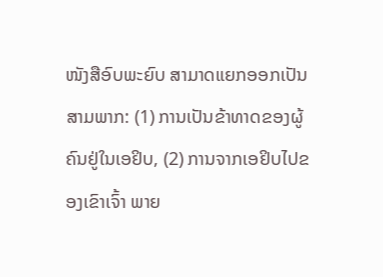ໜັງສືອົບພະຍົບ ສາມາດແຍກອອກເປັນສາມພາກ: (1) ການເປັນຂ້າທາດຂອງຜູ້ຄົນຢູ່ໃນເອຢິບ, (2) ການຈາກເອຢິບໄປຂອງເຂົາເຈົ້າ ພາຍ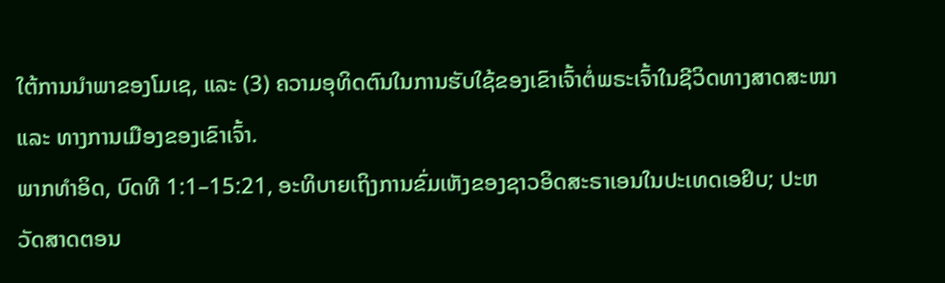ໃຕ້ການນຳພາຂອງໂມເຊ, ແລະ (3) ຄວາມອຸທິດຕົນໃນການຮັບໃຊ້ຂອງເຂົາເຈົ້າຕໍ່ພຣະເຈົ້າໃນຊີວິດທາງສາດສະໜາ ແລະ ທາງການເມືອງຂອງເຂົາເຈົ້າ.
ພາກທຳອິດ, ບົດທີ 1:1–15:21, ອະທິບາຍເຖິງການຂົ່ມເຫັງຂອງຊາວອິດສະຣາເອນໃນປະເທດເອຢິບ; ປະຫວັດສາດຕອນ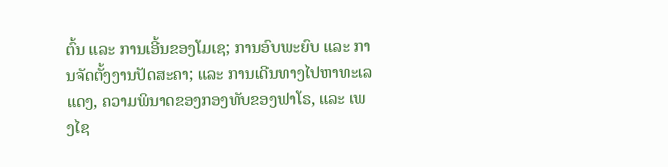ຕົ້ນ ແລະ ການເອີ້ນຂອງໂມເຊ; ການອົບພະຍົບ ແລະ ການຈັດຕັ້ງງານປັດສະຄາ; ແລະ ການເດີນທາງໄປຫາທະເລແດງ, ຄວາມພິນາດຂອງກອງທັບຂອງຟາໂຣ, ແລະ ເພງໄຊ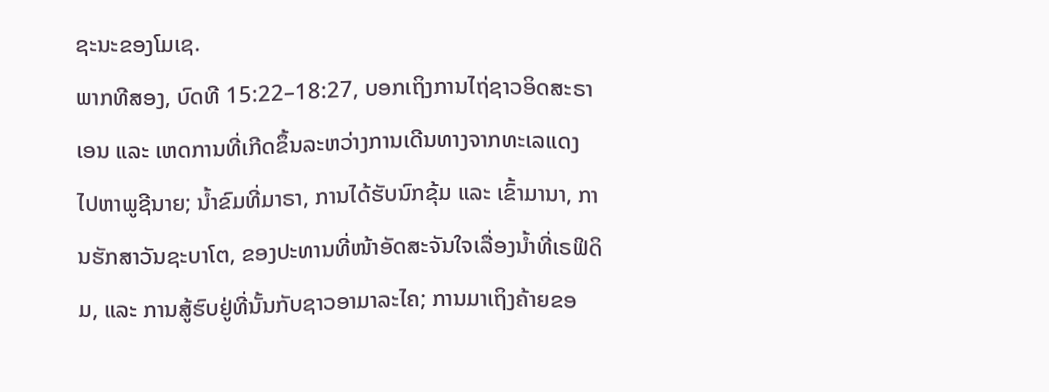ຊະນະຂອງໂມເຊ.
ພາກທີສອງ, ບົດທີ 15:22–18:27, ບອກເຖິງການໄຖ່ຊາວອິດສະຣາເອນ ແລະ ເຫດການທີ່ເກີດຂຶ້ນລະຫວ່າງການເດີນທາງຈາກທະເລແດງ ໄປຫາພູຊີນາຍ; ນ້ຳຂົມທີ່ມາຣາ, ການໄດ້ຮັບນົກຂຸ້ມ ແລະ ເຂົ້າມານາ, ການຮັກສາວັນຊະບາໂຕ, ຂອງປະທານທີ່ໜ້າອັດສະຈັນໃຈເລື່ອງນ້ຳທີ່ເຣຟິດິມ, ແລະ ການສູ້ຮົບຢູ່ທີ່ນັ້ນກັບຊາວອາມາລະໄຄ; ການມາເຖິງຄ້າຍຂອ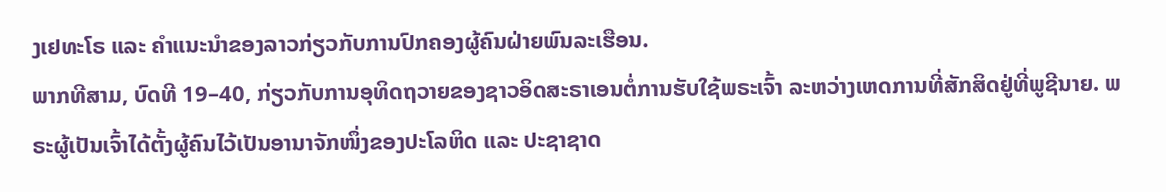ງເຢທະໂຣ ແລະ ຄຳແນະນຳຂອງລາວກ່ຽວກັບການປົກຄອງຜູ້ຄົນຝ່າຍພົນລະເຮືອນ.
ພາກທີສາມ, ບົດທີ 19–40, ກ່ຽວກັບການອຸທິດຖວາຍຂອງຊາວອິດສະຣາເອນຕໍ່ການຮັບໃຊ້ພຣະເຈົ້າ ລະຫວ່າງເຫດການທີ່ສັກສິດຢູ່ທີ່ພູຊີນາຍ. ພຣະຜູ້ເປັນເຈົ້າໄດ້ຕັ້ງຜູ້ຄົນໄວ້ເປັນອານາຈັກໜຶ່ງຂອງປະໂລຫິດ ແລະ ປະຊາຊາດ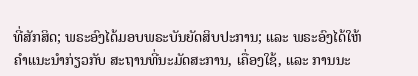ທີ່ສັກສິດ; ພຣະອົງໄດ້ມອບພຣະບັນຍັດສິບປະການ; ແລະ ພຣະອົງໄດ້ໃຫ້ຄຳແນະນຳກ່ຽວກັບ ສະຖານທີ່ນະມັດສະການ, ເຄື່ອງໃຊ້, ແລະ ການນະ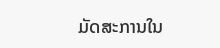ມັດສະການໃນ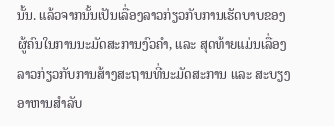ນັ້ນ. ແລ້ວຈາກນັ້ນເປັນເລື່ອງລາວກ່ຽວກັບການເຮັດບາບຂອງຜູ້ຄົນໃນການນະມັດສະການງົວຄຳ, ແລະ ສຸດທ້າຍແມ່ນເລື່ອງລາວກ່ຽວກັບການສ້າງສະຖານທີ່ນະມັດສະການ ແລະ ສະບຽງອາຫານສຳລັບ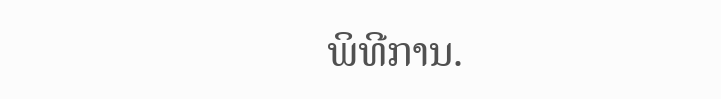ພິທີການ.